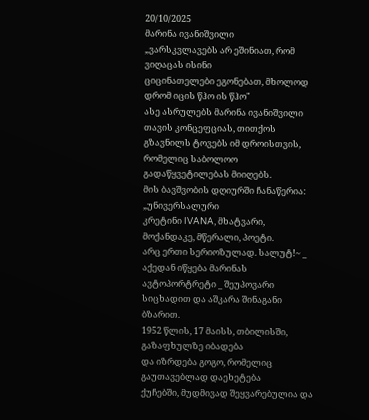20/10/2025
მარინა ივანიშვილი
„ვარსკვლავებს არ ეშინიათ, რომ ვიღაცას ისინი
ციცინათელები ეგონებათ, მხოლოდ დრომ იცის წჰო ის წჰო"
ასე ასრულებს მარინა ივანიშვილი თავის კონცეფციას, თითქოს
გზავნილს ტოვებს იმ დროისთვის, რომელიც საბოლოო
გადაწყვეტილებას მიიღებს.
მის ბავშვობის დღიურში ჩანაწერია: „უნივერსალური
კრეტინი IVANA, მხატვარი, მოქანდაკე, მწერალი, პოეტი.
არც ერთი სერიოზულად. სალუტ!~ _ აქედან იწყება მარინას
ავტოპორტრეტი _ შეუპოვარი სიცხადით და აშკარა შინაგანი
ბზარით.
1952 წლის, 17 მაისს, თბილისში, გაზაფხულზე იბადება
და იზრდება გოგო, რომელიც გაუთავებლად დაეხეტება
ქუჩებში, მუდმივად შეყვარებულია და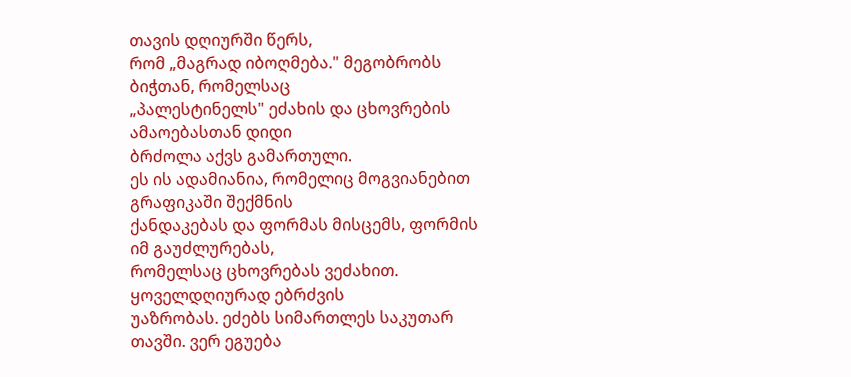თავის დღიურში წერს,
რომ „მაგრად იბოღმება." მეგობრობს ბიჭთან, რომელსაც
„პალესტინელს" ეძახის და ცხოვრების ამაოებასთან დიდი
ბრძოლა აქვს გამართული.
ეს ის ადამიანია, რომელიც მოგვიანებით გრაფიკაში შექმნის
ქანდაკებას და ფორმას მისცემს, ფორმის იმ გაუძლურებას,
რომელსაც ცხოვრებას ვეძახით. ყოველდღიურად ებრძვის
უაზრობას. ეძებს სიმართლეს საკუთარ თავში. ვერ ეგუება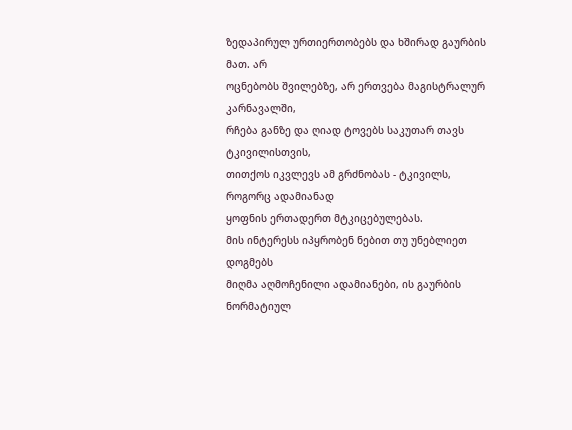ზედაპირულ ურთიერთობებს და ხშირად გაურბის მათ. არ
ოცნებობს შვილებზე, არ ერთვება მაგისტრალურ კარნავალში,
რჩება განზე და ღიად ტოვებს საკუთარ თავს ტკივილისთვის,
თითქოს იკვლევს ამ გრძნობას - ტკივილს, როგორც ადამიანად
ყოფნის ერთადერთ მტკიცებულებას.
მის ინტერესს იპყრობენ ნებით თუ უნებლიეთ დოგმებს
მიღმა აღმოჩენილი ადამიანები, ის გაურბის ნორმატიულ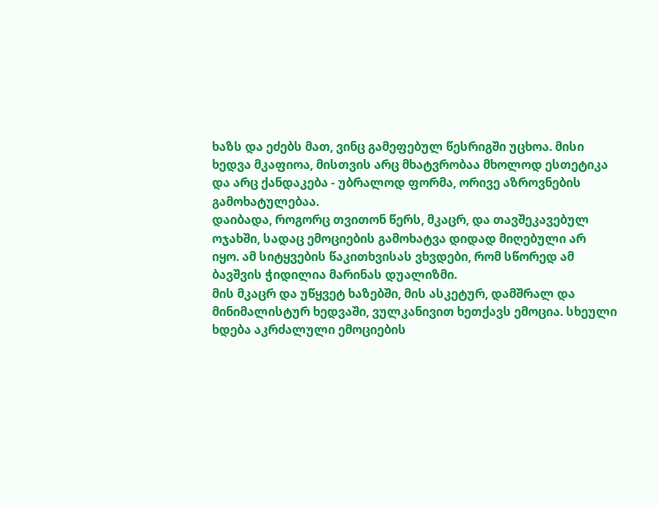ხაზს და ეძებს მათ, ვინც გამეფებულ წესრიგში უცხოა. მისი
ხედვა მკაფიოა, მისთვის არც მხატვრობაა მხოლოდ ესთეტიკა
და არც ქანდაკება - უბრალოდ ფორმა, ორივე აზროვნების
გამოხატულებაა.
დაიბადა, როგორც თვითონ წერს, მკაცრ, და თავშეკავებულ
ოჯახში, სადაც ემოციების გამოხატვა დიდად მიღებული არ
იყო. ამ სიტყვების წაკითხვისას ვხვდები, რომ სწორედ ამ
ბავშვის ჭიდილია მარინას დუალიზმი.
მის მკაცრ და უწყვეტ ხაზებში, მის ასკეტურ, დამშრალ და
მინიმალისტურ ხედვაში, ვულკანივით ხეთქავს ემოცია. სხეული
ხდება აკრძალული ემოციების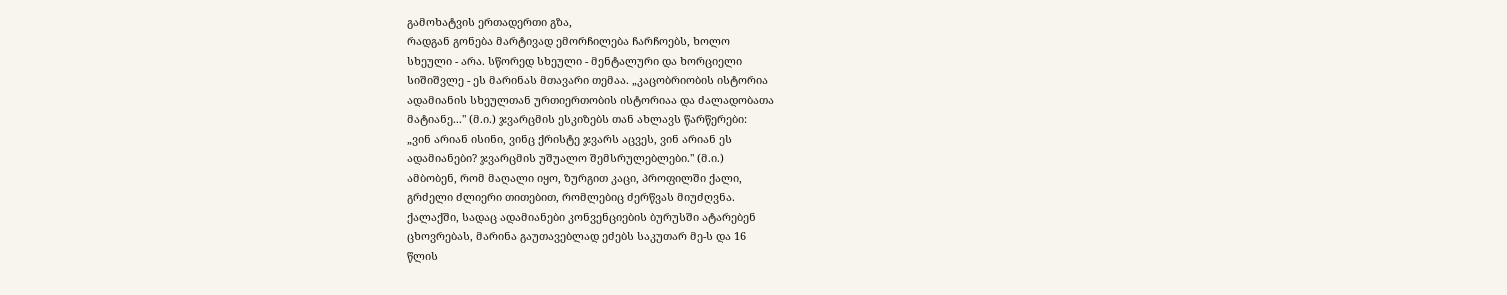გამოხატვის ერთადერთი გზა,
რადგან გონება მარტივად ემორჩილება ჩარჩოებს, ხოლო
სხეული - არა. სწორედ სხეული - მენტალური და ხორციელი
სიშიშვლე - ეს მარინას მთავარი თემაა. „კაცობრიობის ისტორია
ადამიანის სხეულთან ურთიერთობის ისტორიაა და ძალადობათა
მატიანე..." (მ.ი.) ჯვარცმის ესკიზებს თან ახლავს წარწერები:
„ვინ არიან ისინი, ვინც ქრისტე ჯვარს აცვეს, ვინ არიან ეს
ადამიანები? ჯვარცმის უშუალო შემსრულებლები." (მ.ი.)
ამბობენ, რომ მაღალი იყო, ზურგით კაცი, პროფილში ქალი,
გრძელი ძლიერი თითებით, რომლებიც ძერწვას მიუძღვნა.
ქალაქში, სადაც ადამიანები კონვენციების ბურუსში ატარებენ
ცხოვრებას, მარინა გაუთავებლად ეძებს საკუთარ მე-ს და 16
წლის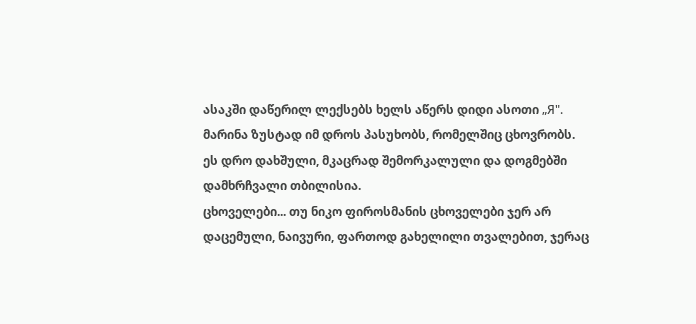ასაკში დაწერილ ლექსებს ხელს აწერს დიდი ასოთი „Я".
მარინა ზუსტად იმ დროს პასუხობს, რომელშიც ცხოვრობს.
ეს დრო დახშული, მკაცრად შემორკალული და დოგმებში
დამხრჩვალი თბილისია.
ცხოველები... თუ ნიკო ფიროსმანის ცხოველები ჯერ არ
დაცემული, ნაივური, ფართოდ გახელილი თვალებით, ჯერაც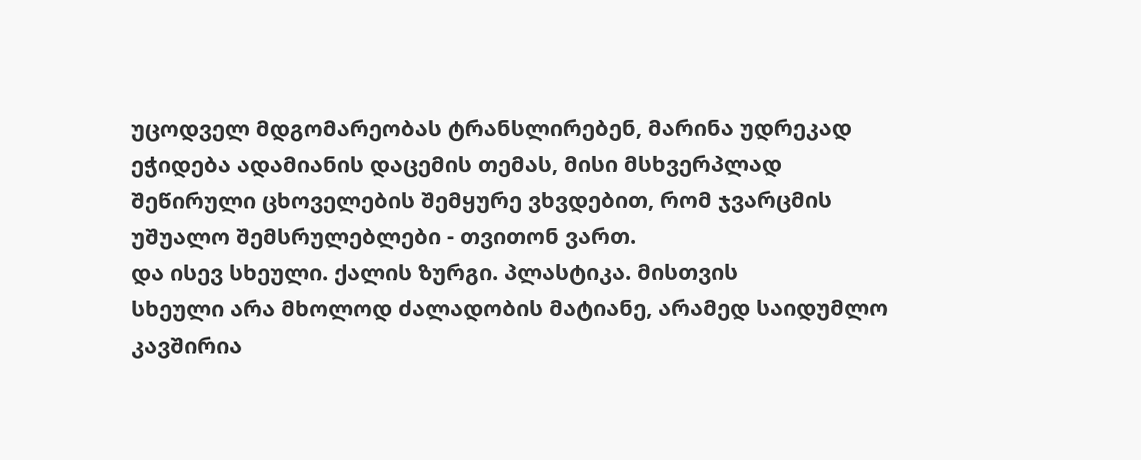უცოდველ მდგომარეობას ტრანსლირებენ, მარინა უდრეკად
ეჭიდება ადამიანის დაცემის თემას, მისი მსხვერპლად
შეწირული ცხოველების შემყურე ვხვდებით, რომ ჯვარცმის
უშუალო შემსრულებლები - თვითონ ვართ.
და ისევ სხეული. ქალის ზურგი. პლასტიკა. მისთვის
სხეული არა მხოლოდ ძალადობის მატიანე, არამედ საიდუმლო
კავშირია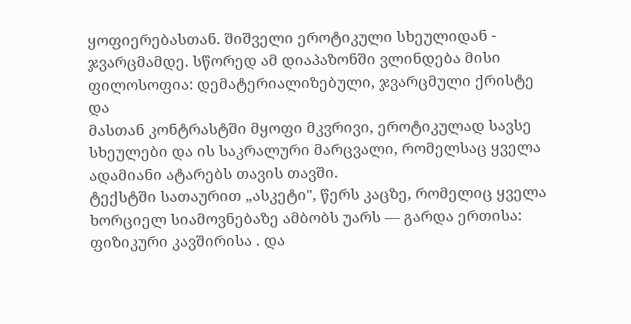ყოფიერებასთან. შიშველი ეროტიკული სხეულიდან - ჯვარცმამდე. სწორედ ამ დიაპაზონში ვლინდება მისი
ფილოსოფია: დემატერიალიზებული, ჯვარცმული ქრისტე და
მასთან კონტრასტში მყოფი მკვრივი, ეროტიკულად სავსე
სხეულები და ის საკრალური მარცვალი, რომელსაც ყველა
ადამიანი ატარებს თავის თავში.
ტექსტში სათაურით „ასკეტი", წერს კაცზე, რომელიც ყველა
ხორციელ სიამოვნებაზე ამბობს უარს — გარდა ერთისა:
ფიზიკური კავშირისა . და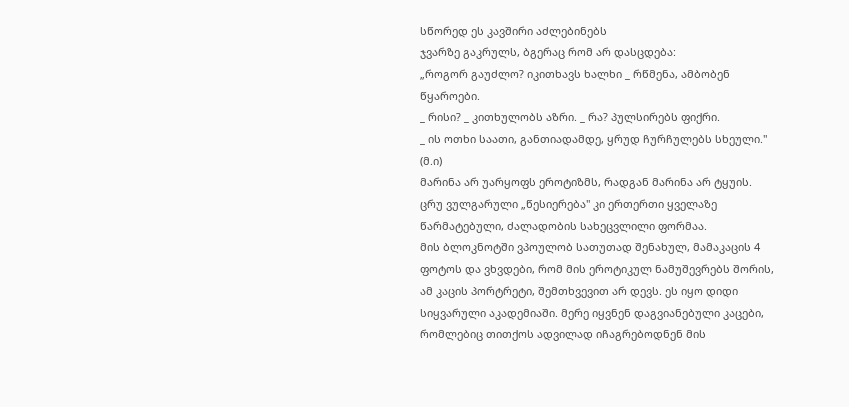სწორედ ეს კავშირი აძლებინებს
ჯვარზე გაკრულს, ბგერაც რომ არ დასცდება:
„როგორ გაუძლო? იკითხავს ხალხი _ რწმენა, ამბობენ
წყაროები.
_ რისი? _ კითხულობს აზრი. _ რა? პულსირებს ფიქრი.
_ ის ოთხი საათი, განთიადამდე, ყრუდ ჩურჩულებს სხეული."
(მ.ი)
მარინა არ უარყოფს ეროტიზმს, რადგან მარინა არ ტყუის.
ცრუ ვულგარული „წესიერება" კი ერთერთი ყველაზე
წარმატებული, ძალადობის სახეცვლილი ფორმაა.
მის ბლოკნოტში ვპოულობ სათუთად შენახულ, მამაკაცის 4
ფოტოს და ვხვდები, რომ მის ეროტიკულ ნამუშევრებს შორის,
ამ კაცის პორტრეტი, შემთხვევით არ დევს. ეს იყო დიდი
სიყვარული აკადემიაში. მერე იყვნენ დაგვიანებული კაცები,
რომლებიც თითქოს ადვილად იჩაგრებოდნენ მის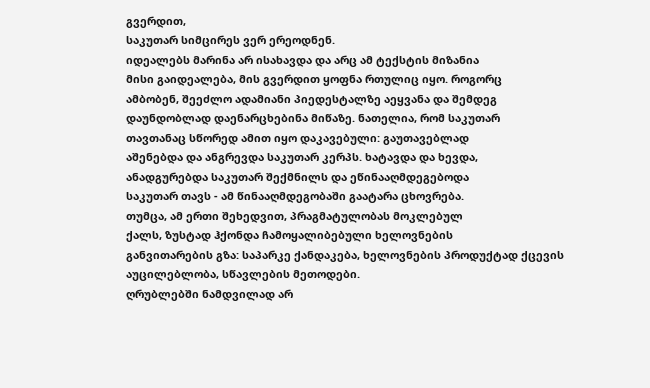გვერდით,
საკუთარ სიმცირეს ვერ ერეოდნენ.
იდეალებს მარინა არ ისახავდა და არც ამ ტექსტის მიზანია
მისი გაიდეალება, მის გვერდით ყოფნა რთულიც იყო. როგორც
ამბობენ, შეეძლო ადამიანი პიედესტალზე აეყვანა და შემდეგ
დაუნდობლად დაენარცხებინა მიწაზე. ნათელია, რომ საკუთარ
თავთანაც სწორედ ამით იყო დაკავებული: გაუთავებლად
აშენებდა და ანგრევდა საკუთარ კერპს. ხატავდა და ხევდა,
ანადგურებდა საკუთარ შექმნილს და ეწინააღმდეგებოდა
საკუთარ თავს - ამ წინააღმდეგობაში გაატარა ცხოვრება.
თუმცა, ამ ერთი შეხედვით, პრაგმატულობას მოკლებულ
ქალს, ზუსტად ჰქონდა ჩამოყალიბებული ხელოვნების
განვითარების გზა: საპარკე ქანდაკება, ხელოვნების პროდუქტად ქცევის აუცილებლობა, სწავლების მეთოდები.
ღრუბლებში ნამდვილად არ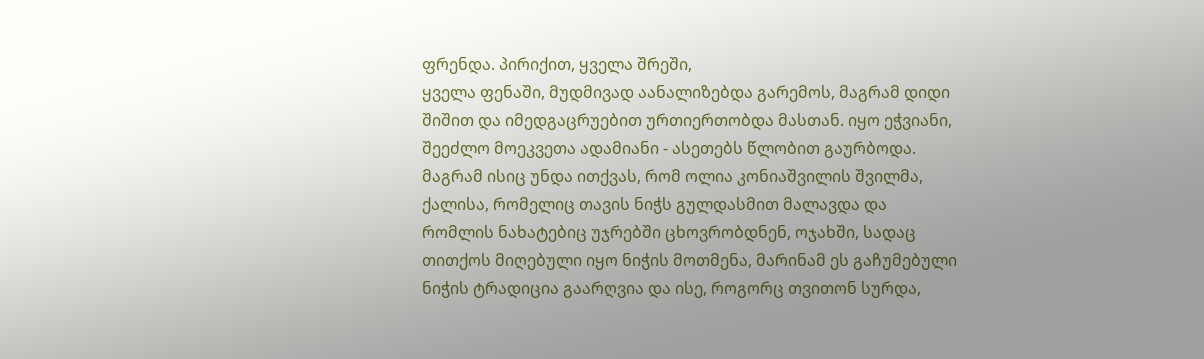ფრენდა. პირიქით, ყველა შრეში,
ყველა ფენაში, მუდმივად აანალიზებდა გარემოს, მაგრამ დიდი
შიშით და იმედგაცრუებით ურთიერთობდა მასთან. იყო ეჭვიანი,
შეეძლო მოეკვეთა ადამიანი - ასეთებს წლობით გაურბოდა.
მაგრამ ისიც უნდა ითქვას, რომ ოლია კონიაშვილის შვილმა,
ქალისა, რომელიც თავის ნიჭს გულდასმით მალავდა და
რომლის ნახატებიც უჯრებში ცხოვრობდნენ, ოჯახში, სადაც
თითქოს მიღებული იყო ნიჭის მოთმენა, მარინამ ეს გაჩუმებული
ნიჭის ტრადიცია გაარღვია და ისე, როგორც თვითონ სურდა,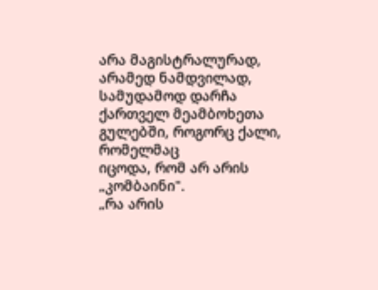არა მაგისტრალურად, არამედ ნამდვილად, სამუდამოდ დარჩა
ქართველ მეამბოხეთა გულებში, როგორც ქალი, რომელმაც
იცოდა, რომ არ არის „კომბაინი".
„რა არის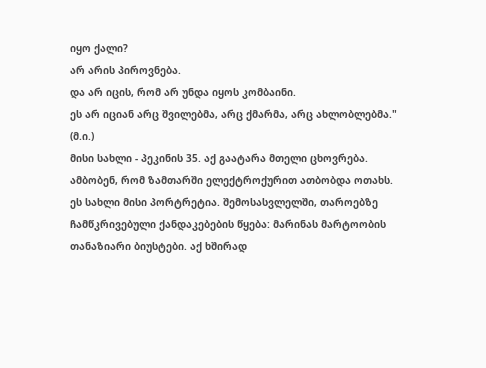იყო ქალი?
არ არის პიროვნება.
და არ იცის, რომ არ უნდა იყოს კომბაინი.
ეს არ იციან არც შვილებმა, არც ქმარმა, არც ახლობლებმა."
(მ.ი.)
მისი სახლი - პეკინის 35. აქ გაატარა მთელი ცხოვრება.
ამბობენ, რომ ზამთარში ელექტროქურით ათბობდა ოთახს.
ეს სახლი მისი პორტრეტია. შემოსასვლელში, თაროებზე
ჩამწკრივებული ქანდაკებების წყება: მარინას მარტოობის
თანაზიარი ბიუსტები. აქ ხშირად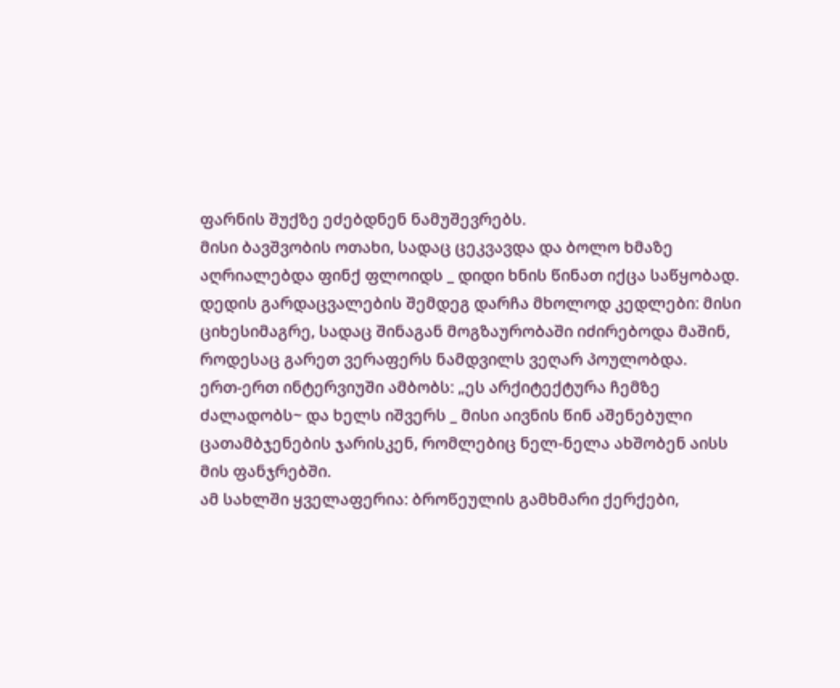ფარნის შუქზე ეძებდნენ ნამუშევრებს.
მისი ბავშვობის ოთახი, სადაც ცეკვავდა და ბოლო ხმაზე
აღრიალებდა ფინქ ფლოიდს _ დიდი ხნის წინათ იქცა საწყობად.
დედის გარდაცვალების შემდეგ დარჩა მხოლოდ კედლები: მისი
ციხესიმაგრე, სადაც შინაგან მოგზაურობაში იძირებოდა მაშინ,
როდესაც გარეთ ვერაფერს ნამდვილს ვეღარ პოულობდა.
ერთ-ერთ ინტერვიუში ამბობს: „ეს არქიტექტურა ჩემზე
ძალადობს~ და ხელს იშვერს _ მისი აივნის წინ აშენებული
ცათამბჯენების ჯარისკენ, რომლებიც ნელ-ნელა ახშობენ აისს
მის ფანჯრებში.
ამ სახლში ყველაფერია: ბროწეულის გამხმარი ქერქები,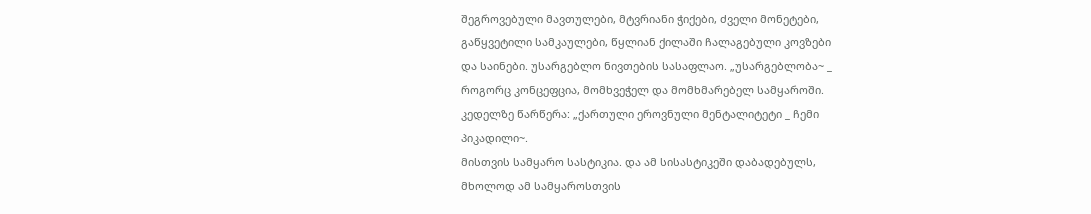შეგროვებული მავთულები, მტვრიანი ჭიქები, ძველი მონეტები,
გაწყვეტილი სამკაულები, წყლიან ქილაში ჩალაგებული კოვზები
და საინები. უსარგებლო ნივთების სასაფლაო. „უსარგებლობა~ _
როგორც კონცეფცია, მომხვეჭელ და მომხმარებელ სამყაროში.
კედელზე წარწერა: „ქართული ეროვნული მენტალიტეტი _ ჩემი
პიკადილი~.
მისთვის სამყარო სასტიკია. და ამ სისასტიკეში დაბადებულს,
მხოლოდ ამ სამყაროსთვის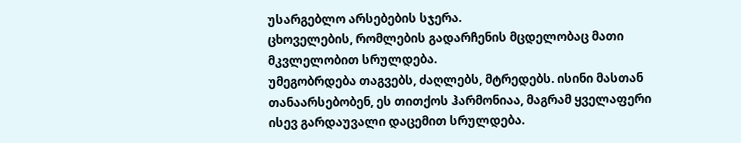უსარგებლო არსებების სჯერა.
ცხოველების, რომლების გადარჩენის მცდელობაც მათი
მკვლელობით სრულდება.
უმეგობრდება თაგვებს, ძაღლებს, მტრედებს. ისინი მასთან
თანაარსებობენ, ეს თითქოს ჰარმონიაა, მაგრამ ყველაფერი
ისევ გარდაუვალი დაცემით სრულდება.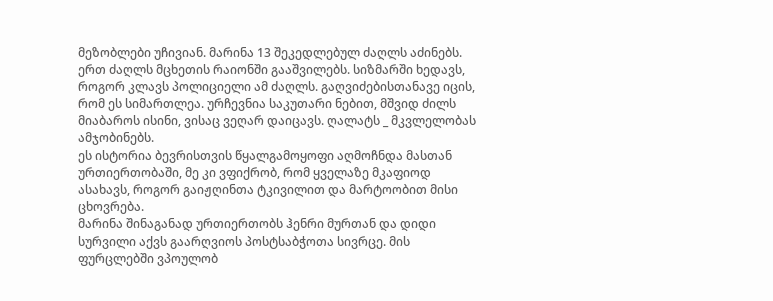მეზობლები უჩივიან. მარინა 13 შეკედლებულ ძაღლს აძინებს.
ერთ ძაღლს მცხეთის რაიონში გააშვილებს. სიზმარში ხედავს,
როგორ კლავს პოლიციელი ამ ძაღლს. გაღვიძებისთანავე იცის,
რომ ეს სიმართლეა. ურჩევნია საკუთარი ნებით, მშვიდ ძილს
მიაბაროს ისინი, ვისაც ვეღარ დაიცავს. ღალატს _ მკვლელობას
ამჯობინებს.
ეს ისტორია ბევრისთვის წყალგამოყოფი აღმოჩნდა მასთან
ურთიერთობაში, მე კი ვფიქრობ, რომ ყველაზე მკაფიოდ
ასახავს, როგორ გაიჟღინთა ტკივილით და მარტოობით მისი
ცხოვრება.
მარინა შინაგანად ურთიერთობს ჰენრი მურთან და დიდი
სურვილი აქვს გაარღვიოს პოსტსაბჭოთა სივრცე. მის
ფურცლებში ვპოულობ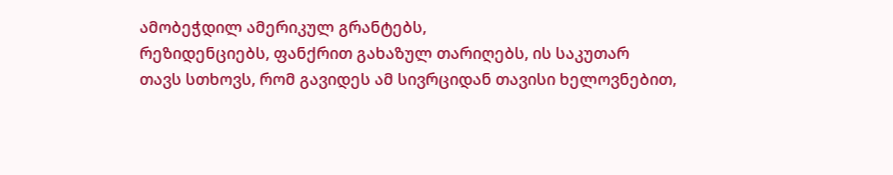ამობეჭდილ ამერიკულ გრანტებს,
რეზიდენციებს, ფანქრით გახაზულ თარიღებს, ის საკუთარ
თავს სთხოვს, რომ გავიდეს ამ სივრციდან თავისი ხელოვნებით,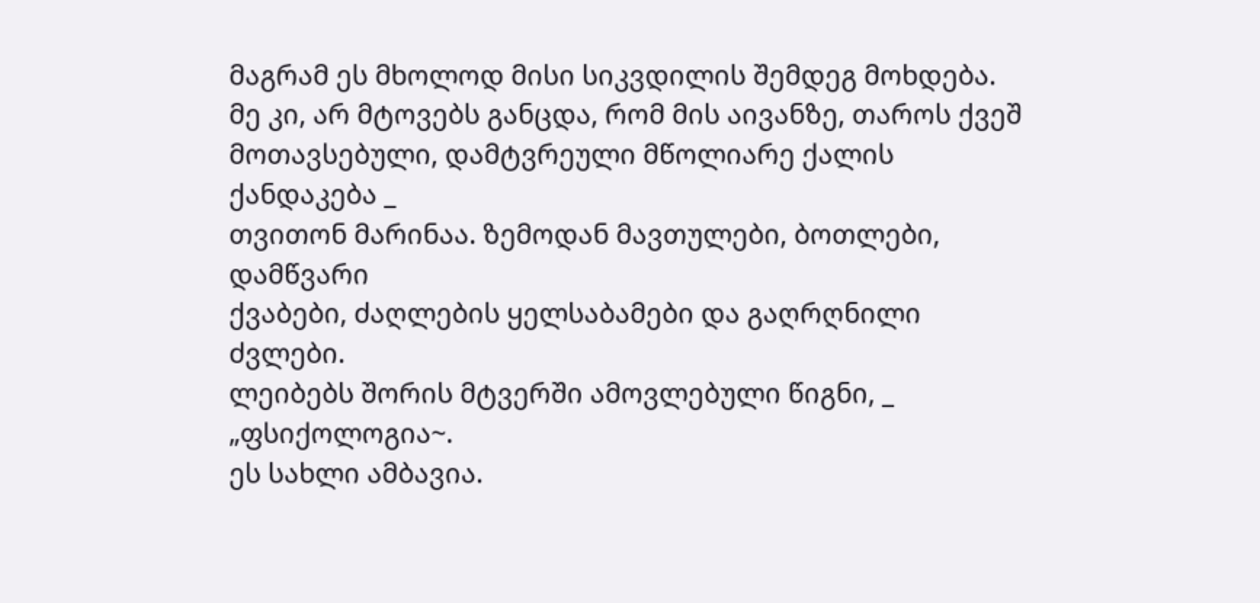მაგრამ ეს მხოლოდ მისი სიკვდილის შემდეგ მოხდება.
მე კი, არ მტოვებს განცდა, რომ მის აივანზე, თაროს ქვეშ
მოთავსებული, დამტვრეული მწოლიარე ქალის ქანდაკება _
თვითონ მარინაა. ზემოდან მავთულები, ბოთლები, დამწვარი
ქვაბები, ძაღლების ყელსაბამები და გაღრღნილი ძვლები.
ლეიბებს შორის მტვერში ამოვლებული წიგნი, _ „ფსიქოლოგია~.
ეს სახლი ამბავია.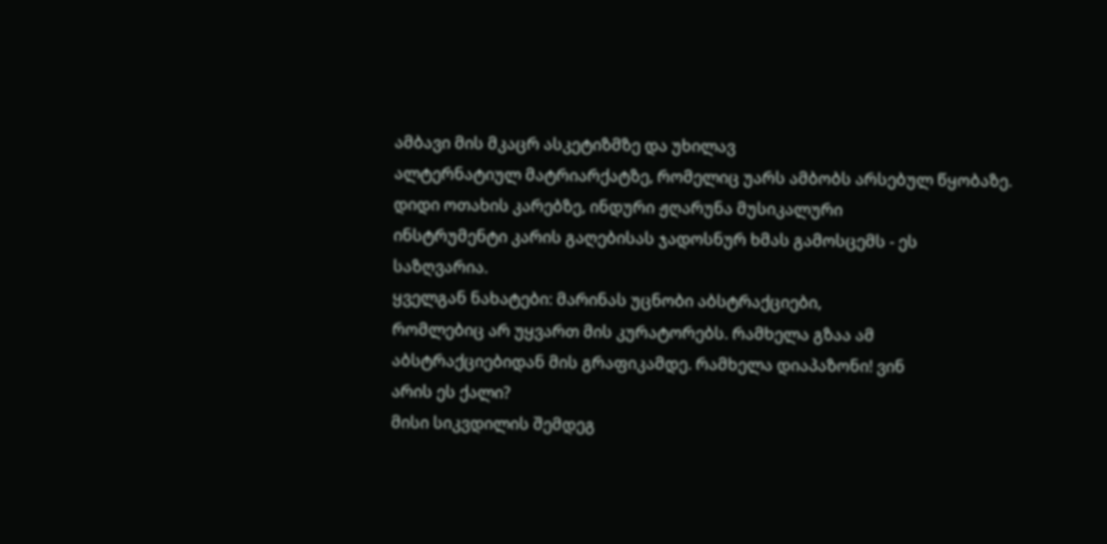ამბავი მის მკაცრ ასკეტიზმზე და უხილავ
ალტერნატიულ მატრიარქატზე, რომელიც უარს ამბობს არსებულ წყობაზე.
დიდი ოთახის კარებზე, ინდური ჟღარუნა მუსიკალური
ინსტრუმენტი კარის გაღებისას ჯადოსნურ ხმას გამოსცემს - ეს
საზღვარია.
ყველგან ნახატები: მარინას უცნობი აბსტრაქციები,
რომლებიც არ უყვართ მის კურატორებს. რამხელა გზაა ამ
აბსტრაქციებიდან მის გრაფიკამდე. რამხელა დიაპაზონი! ვინ
არის ეს ქალი?
მისი სიკვდილის შემდეგ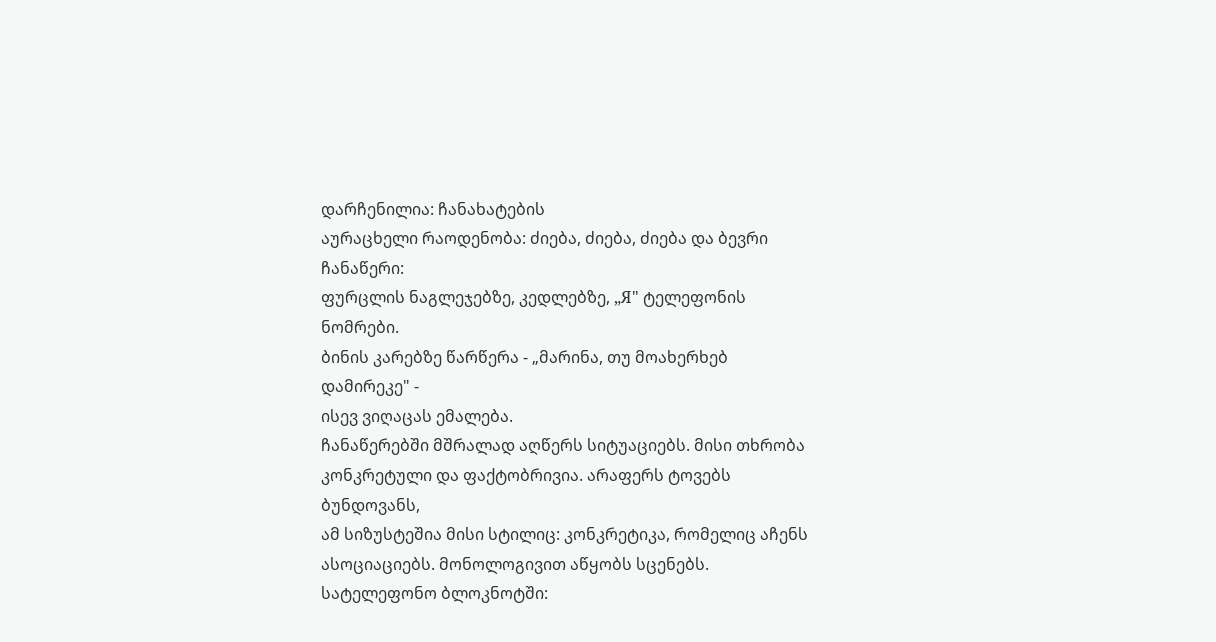დარჩენილია: ჩანახატების
აურაცხელი რაოდენობა: ძიება, ძიება, ძიება და ბევრი ჩანაწერი:
ფურცლის ნაგლეჯებზე, კედლებზე, „Я" ტელეფონის ნომრები.
ბინის კარებზე წარწერა - „მარინა, თუ მოახერხებ დამირეკე" -
ისევ ვიღაცას ემალება.
ჩანაწერებში მშრალად აღწერს სიტუაციებს. მისი თხრობა
კონკრეტული და ფაქტობრივია. არაფერს ტოვებს ბუნდოვანს,
ამ სიზუსტეშია მისი სტილიც: კონკრეტიკა, რომელიც აჩენს
ასოციაციებს. მონოლოგივით აწყობს სცენებს.
სატელეფონო ბლოკნოტში: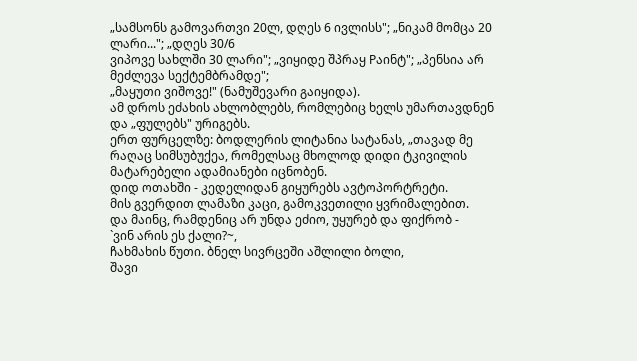„სამსონს გამოვართვი 20ლ, დღეს 6 ივლისს"; „ნიკამ მომცა 20
ლარი..."; „დღეს 30/6
ვიპოვე სახლში 30 ლარი"; „ვიყიდე შპრაყ Pაინტ"; „პენსია არ
მეძლევა სექტემბრამდე";
„მაყუთი ვიშოვე!" (ნამუშევარი გაიყიდა).
ამ დროს ეძახის ახლობლებს, რომლებიც ხელს უმართავდნენ
და „ფულებს" ურიგებს.
ერთ ფურცელზე: ბოდლერის ლიტანია სატანას, „თავად მე რაღაც სიმსუბუქეა, რომელსაც მხოლოდ დიდი ტკივილის
მატარებელი ადამიანები იცნობენ.
დიდ ოთახში - კედელიდან გიყურებს ავტოპორტრეტი.
მის გვერდით ლამაზი კაცი, გამოკვეთილი ყვრიმალებით.
და მაინც, რამდენიც არ უნდა ეძიო, უყურებ და ფიქრობ -
`ვინ არის ეს ქალი?~,
ჩახმახის წუთი. ბნელ სივრცეში აშლილი ბოლი,
შავი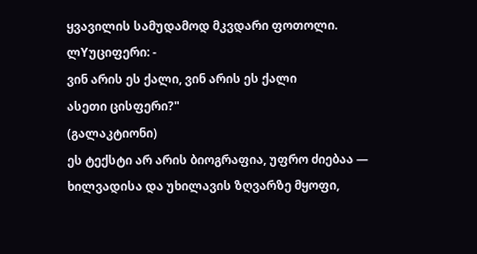ყვავილის სამუდამოდ მკვდარი ფოთოლი.
ლYუციფერი: -
ვინ არის ეს ქალი, ვინ არის ეს ქალი
ასეთი ცისფერი?"
(გალაკტიონი)
ეს ტექსტი არ არის ბიოგრაფია, უფრო ძიებაა — ხილვადისა და უხილავის ზღვარზე მყოფი,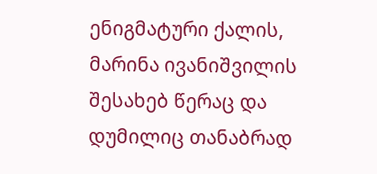ენიგმატური ქალის, მარინა ივანიშვილის შესახებ წერაც და დუმილიც თანაბრად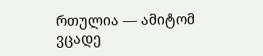რთულია — ამიტომ ვცადე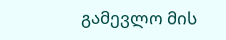გამევლო მის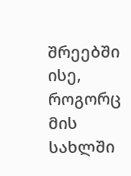შრეებში ისე, როგორც მის სახლში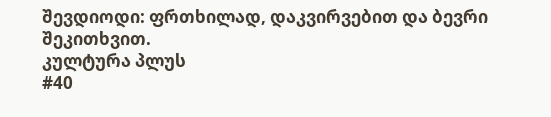შევდიოდი: ფრთხილად, დაკვირვებით და ბევრი
შეკითხვით.
კულტურა პლუს
#40